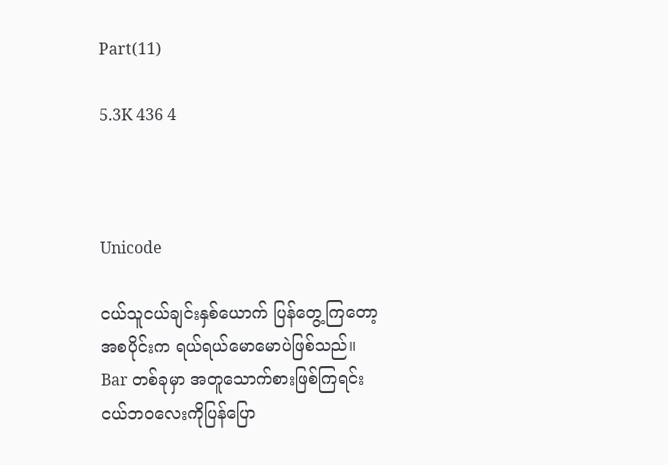Part(11)

5.3K 436 4



Unicode

ငယ်သူငယ်ချင်းနှစ်ယောက် ပြန်တွေ့ကြတော့ အစပိုင်းက ရယ်ရယ်မောမောပဲဖြစ်သည်။ Bar တစ်ခုမှာ အတူသောက်စားဖြစ်ကြရင်း ငယ်ဘဝလေးကိုပြန်ပြော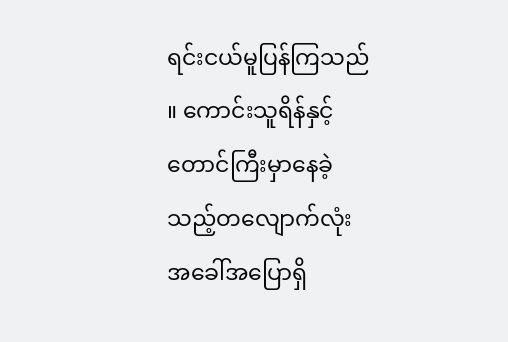ရင်းငယ်မူပြန်ကြသည် ။ ကောင်းသူရိန်နှင့် တောင်ကြီးမှာနေခဲ့သည့်တလျောက်လုံး အခေါ်အပြောရှိ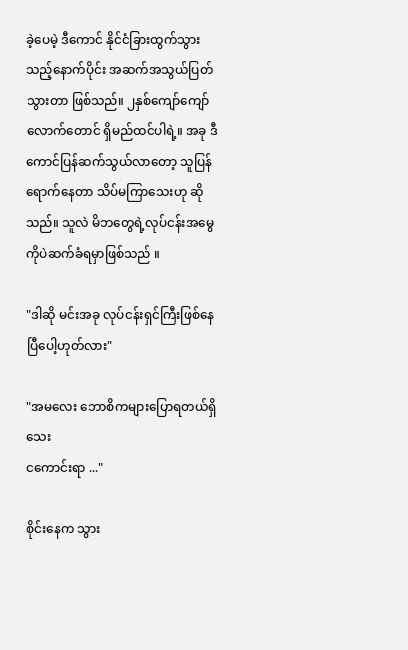ခဲ့ပေမဲ့ ဒီကောင် နိုင်ငံခြားထွက်သွားသည့်နောက်ပိုင်း အဆက်အသွယ်ပြတ်သွားတာ ဖြစ်သည်။ ၂နှစ်ကျော်ကျော်လောက်တောင် ရှိမည်ထင်ပါရဲ့။ အခု ဒီကောင်ပြန်ဆက်သွယ်လာတော့ သူပြန်ရောက်နေတာ သိပ်မကြာသေးဟု ဆိုသည်။ သူလဲ မိဘတွေရဲ့လုပ်ငန်းအမွေကိုပဲဆက်ခံရမှာဖြစ်သည် ။

"ဒါဆို မင်းအခု လုပ်ငန်းရှင်ကြီးဖြစ်နေပြီပေါ့ဟုတ်လား"

"အမလေး ဘောစိကများပြောရတယ်ရှိသေး
ငကောင်းရာ ..."

စိုင်းနေက သွား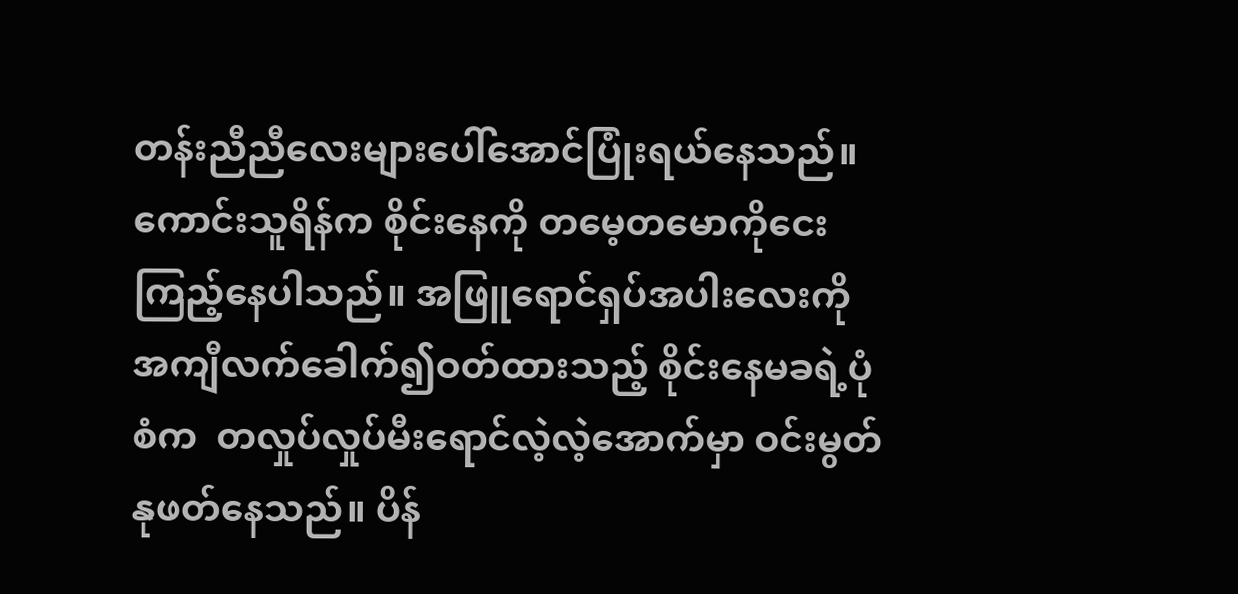တန်းညီညီလေးများပေါ်အောင်ပြုံးရယ်နေသည်။ ကောင်းသူရိန်က စိုင်းနေကို တမေ့တမောကိုငေးကြည့်နေပါသည်။ အဖြူရောင်ရှပ်အပါးလေးကို အကျီလက်ခေါက်၍ဝတ်ထားသည့် စိုင်းနေမခရဲ့ပုံစံက  တလှုပ်လှုပ်မီးရောင်လဲ့လဲ့အောက်မှာ ဝင်းမွတ်နုဖတ်နေသည်။ ပိန်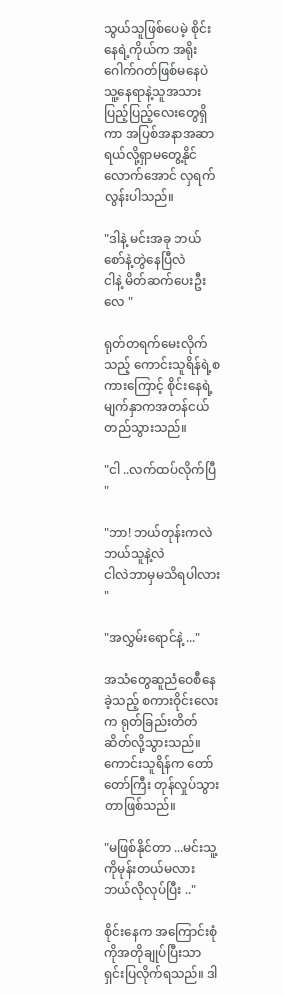သွယ်သူဖြစ်ပေမဲ့ စိုင်းနေရဲ့ကိုယ်က အရိုးဂေါက်ဂတ်ဖြစ်မနေပဲ သူ့နေရာနဲ့သူအသားပြည့်ပြည့်လေးတွေရှိကာ အပြစ်အနာအဆာရယ်လို့ရှာမတွေ့နိုင်လောက်အောင် လှရက်လွန်းပါသည်။

"ဒါနဲ့ မင်းအခု ဘယ်စော်နဲ့တွဲနေပြီလဲ
ငါနဲ့ မိတ်ဆက်ပေးဦးလေ "

ရုတ်တရက်မေးလိုက်သည့် ကောင်းသူရိန်ရဲ့စကားကြောင့် စိုင်းနေရဲ့မျက်နှာကအတန်ငယ်တည်သွားသည်။

"ငါ ..လက်ထပ်လိုက်ပြီ "

"ဘာ! ဘယ်တုန်းကလဲ ဘယ်သူနဲ့လဲ
ငါလဲဘာမှမသိရပါလား "

"အလွှမ်းရောင်နဲ့ ..."

အသံတွေဆူညံဝေစီနေခဲ့သည့် စကားဝိုင်းလေးက ရုတ်ခြည်းတိတ်ဆိတ်လို့သွားသည်။ ကောင်းသူရိန်က တော်တော်ကြီး တုန်လှုပ်သွားတာဖြစ်သည်။

"မဖြစ်နိုင်တာ ...မင်းသူ့ကိုမုန်းတယ်မလား
ဘယ်လိုလုပ်ပြီး .."

စိုင်းနေက အကြောင်းစုံကိုအတိုချုပ်ပြီးသာရှင်းပြလိုက်ရသည်။ ဒါ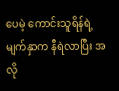ပေမဲ့ ကောင်းသူရိန်ရဲ့မျက်နှာက နီရဲလာပြီး အလို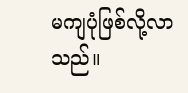မကျပုံဖြစ်လို့လာသည်။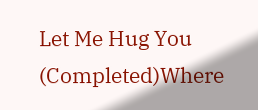Let Me Hug You (Completed)Where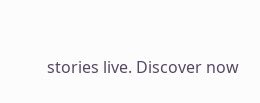stories live. Discover now